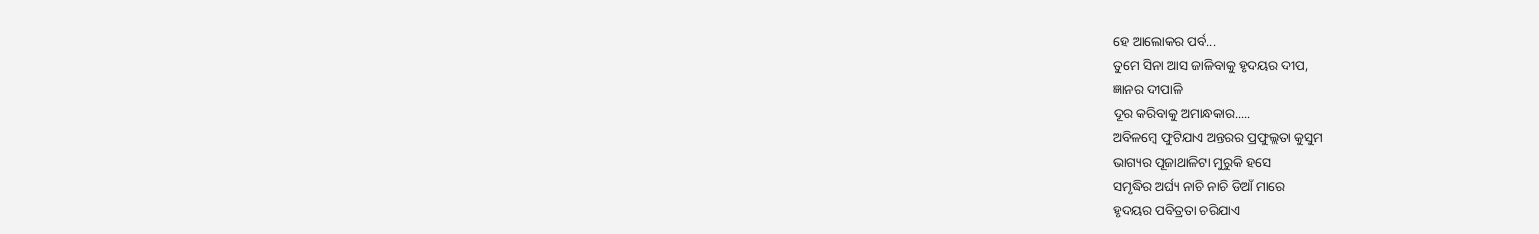ହେ ଆଲୋକର ପର୍ବ...
ତୁମେ ସିନା ଆସ ଜାଳିବାକୁ ହୃଦୟର ଦୀପ,
ଜ୍ଞାନର ଦୀପାଳି
ଦୂର କରିବାକୁ ଅମାନ୍ଧକାର.....
ଅବିଳମ୍ବେ ଫୁଟିଯାଏ ଅନ୍ତରର ପ୍ରଫୁଲ୍ଲତା କୁସୁମ
ଭାଗ୍ୟର ପୂଜାଥାଳିଟା ମୁରୁକି ହସେ
ସମୃଦ୍ଧିର ଅର୍ଘ୍ୟ ନାଚି ନାଚି ଡିଆଁ ମାରେ
ହୃଦୟର ପବିତ୍ରତା ଚରିଯାଏ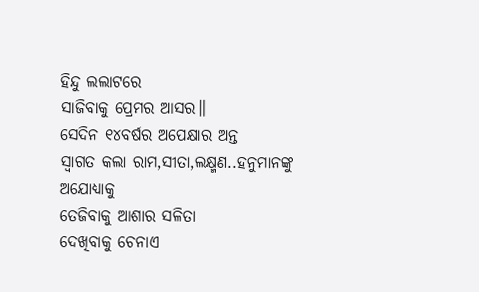ହିନ୍ଦୁ ଲଲାଟରେ
ସାଜିବାକୁ ପ୍ରେମର ଆସର॥
ସେଦିନ ୧୪ବର୍ଷର ଅପେକ୍ଷାର ଅନ୍ତ
ସ୍ୱାଗତ କଲା ରାମ,ସୀତା,ଲକ୍ଷ୍ମଣ..ହନୁମାନଙ୍କୁ ଅଯୋଧ୍ୟାକୁ
ତେଜିବାକୁ ଆଶାର ସଳିତା
ଦେଖିବାକୁ ଚେନାଏ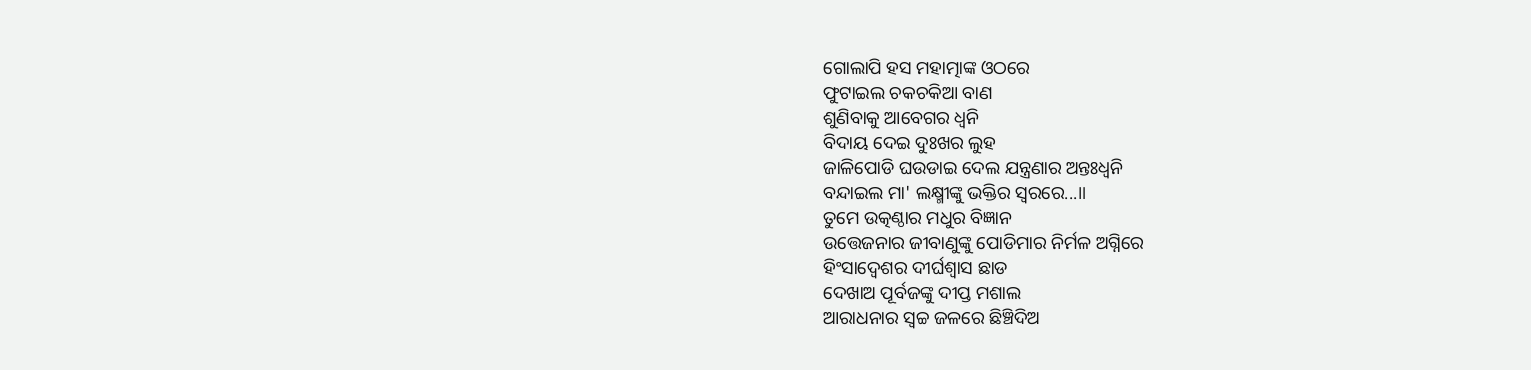ଗୋଲାପି ହସ ମହାତ୍ମାଙ୍କ ଓଠରେ
ଫୁଟାଇଲ ଚକଚକିଆ ବାଣ
ଶୁଣିବାକୁ ଆବେଗର ଧ୍ୱନି
ବିଦାୟ ଦେଇ ଦୁଃଖର ଲୁହ
ଜାଳିପୋଡି ଘଉଡାଇ ଦେଲ ଯନ୍ତ୍ରଣାର ଅନ୍ତଃଧ୍ୱନି
ବନ୍ଦାଇଲ ମା' ଲକ୍ଷ୍ମୀଙ୍କୁ ଭକ୍ତିର ସ୍ୱରରେ...॥
ତୁମେ ଉତ୍କଣ୍ଠାର ମଧୁର ବିଜ୍ଞାନ
ଉତ୍ତେଜନାର ଜୀବାଣୁଙ୍କୁ ପୋଡିମାର ନିର୍ମଳ ଅଗ୍ନିରେ
ହିଂସାଦ୍ୱେଶର ଦୀର୍ଘଶ୍ୱାସ ଛାଡ
ଦେଖାଅ ପୂର୍ବଜଙ୍କୁ ଦୀପ୍ତ ମଶାଲ
ଆରାଧନାର ସ୍ୱଚ୍ଚ ଜଳରେ ଛିଞ୍ଚିଦିଅ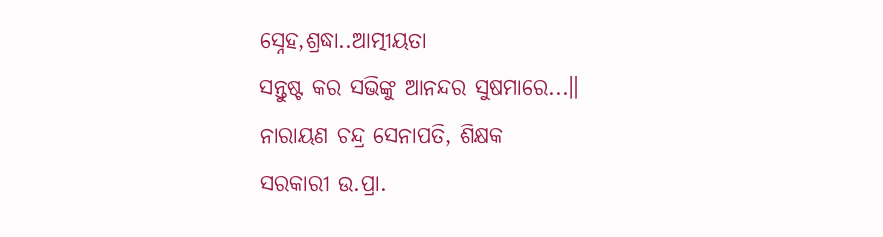ସ୍ନେହ,ଶ୍ରଦ୍ଧା..ଆତ୍ମୀୟତା
ସନ୍ତୁଷ୍ଟ କର ସଭିଙ୍କୁ ଆନନ୍ଦର ସୁଷମାରେ...॥
ନାରାୟଣ ଚନ୍ଦ୍ର ସେନାପତି, ଶିକ୍ଷକ
ସରକାରୀ ଉ.ପ୍ରା.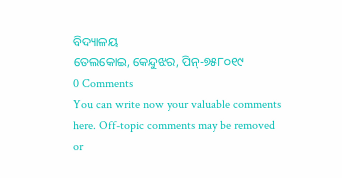ବିଦ୍ୟାଳୟ
ତେଲକୋଇ, କେନ୍ଦୁଝର, ପିନ୍-୭୫୮୦୧୯
0 Comments
You can write now your valuable comments here. Off-topic comments may be removed or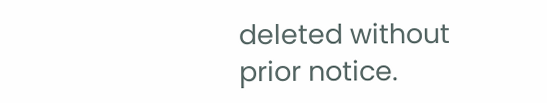deleted without prior notice.